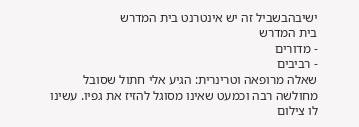ישיבהבשביל זה יש אינטרנט בית המדרש
בית המדרש
- מדורים
- רביבים
שאלה מרופאה וטרינרית: הגיע אלי חתול שסובל מחולשה רבה וכמעט שאינו מסוגל להזיז את גפיו. עשינו לו צילום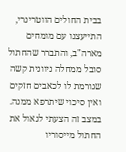בבית החולים הווטרינרי, התייעצנו עם מומחים מארה"ב, והתברר שהחתול סובל ממחלה ניוונית קשה שגורמת לו לכאבים חזקים ואין סיכוי שיתרפא ממנה. במצב זה הצעתי לגאול את החתול מייסוריו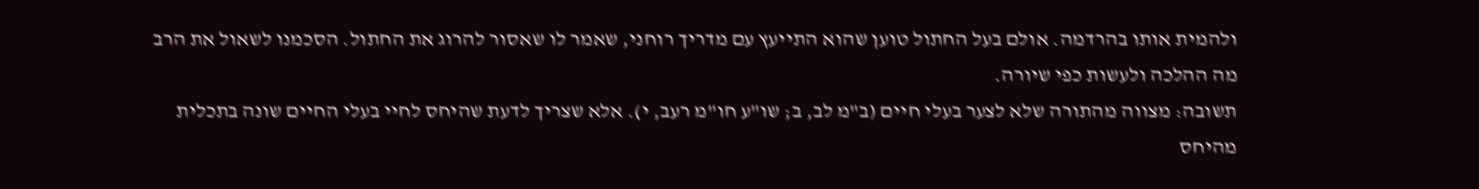ולהמית אותו בהרדמה. אולם בעל החתול טוען שהוא התייעץ עם מדריך רוחני, שאמר לו שאסור להרוג את החתול. הסכמנו לשאול את הרב מה ההלכה ולעשות כפי שיורה.
תשובה: מצווה מהתורה שלא לצער בעלי חיים (ב"מ לב, ב; שו"ע חו"מ רעב, י). אלא שצריך לדעת שהיחס לחיי בעלי החיים שונה בתכלית מהיחס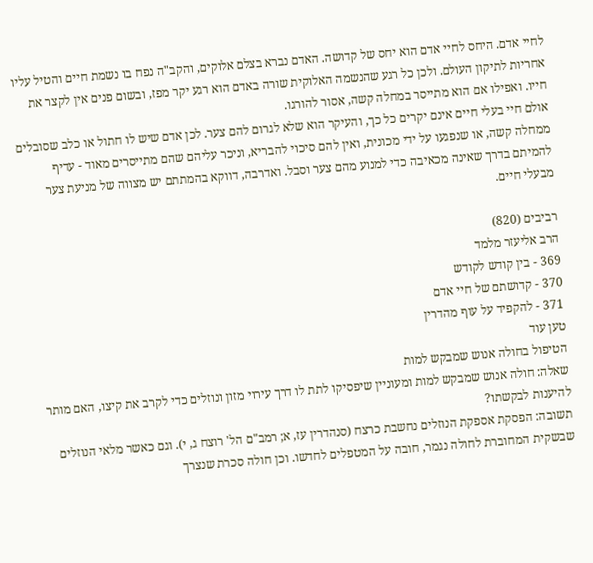לחיי אדם. היחס לחיי אדם הוא יחס של קדושה. האדם נברא בצלם אלוקים, והקב"ה נפח בו נשמת חיים והטיל עליו אחריות לתיקון העולם. ולכן כל רגע שהנשמה האלוקית שורה באדם הוא רגע יקר מפז, ובשום פנים אין לקצר את חייו. ואפילו אם הוא מתייסר במחלה קשה, אסור להורגו.
אולם חיי בעלי חיים אינם יקרים כל כך, והעיקר הוא שלא לגרום להם צער. לכן אדם שיש לו חתול או כלב שסובלים ממחלה קשה, או שנפגעו על ידי מכונית, ואין להם סיכוי להבריא, וניכר עליהם שהם מתייסרים מאוד - עדיף להמיתם בדרך שאינה מכאיבה כדי למנוע מהם צער וסבל. ואדרבה, דווקא בהמתתם יש מצווה של מניעת צער מבעלי חיים.

רביבים (820)
הרב אליעזר מלמד
369 - בין קודש לקודש
370 - קדושתם של חיי אדם
371 - להקפיד על עוף מהדרין
טען עוד
הטיפול בחולה אנוש שמבקש למות
שאלה: חולה אנוש שמבקש למות ומעוניין שיפסיקו לתת לו דרך עירוי מזון ונוזלים כדי לקרב את קיצו, האם מותר להיענות לבקשתו?
תשובה: הפסקת אספקת הנוזלים נחשבת כרצח (סנהדרין עז, א; רמב"ם הל' רוצח ג, י). וגם כאשר מלאי הנוזלים שבשקית המחוברת לחולה נגמר, חובה על המטפלים לחדשו. וכן חולה סכרת שנצרך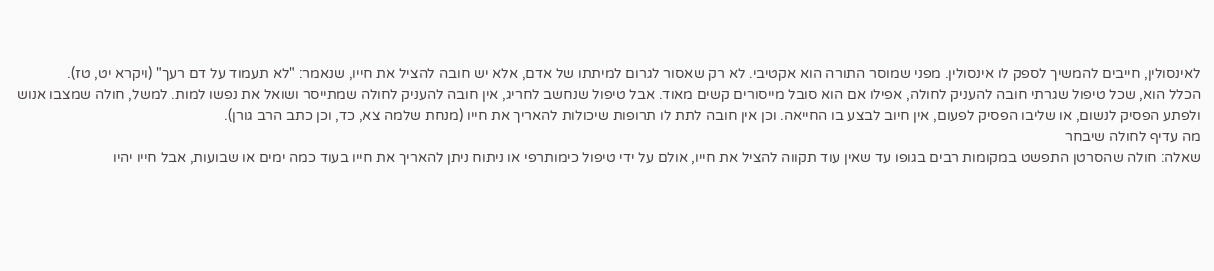לאינסולין, חייבים להמשיך לספק לו אינסולין. מפני שמוסר התורה הוא אקטיבי. לא רק שאסור לגרום למיתתו של אדם, אלא יש חובה להציל את חייו, שנאמר: "לא תעמוד על דם רעך" (ויקרא יט, טז).
הכלל הוא, שכל טיפול שגרתי חובה להעניק לחולה, אפילו אם הוא סובל מייסורים קשים מאוד. אבל טיפול שנחשב לחריג, אין חובה להעניק לחולה שמתייסר ושואל את נפשו למות. למשל, חולה שמצבו אנוש ולפתע הפסיק לנשום, או שליבו הפסיק לפעום, אין חיוב לבצע בו החייאה. וכן אין חובה לתת לו תרופות שיכולות להאריך את חייו (מנחת שלמה צא, כד, וכן כתב הרב גורן).
מה עדיף לחולה שיבחר
שאלה: חולה שהסרטן התפשט במקומות רבים בגופו עד שאין עוד תקווה להציל את חייו, אולם על ידי טיפול כימותרפי או ניתוח ניתן להאריך את חייו בעוד כמה ימים או שבועות, אבל חייו יהיו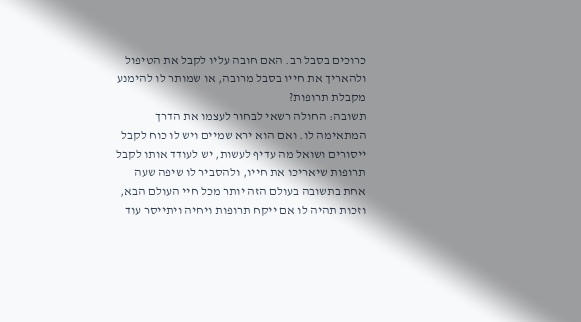כרוכים בסבל רב. האם חובה עליו לקבל את הטיפול ולהאריך את חייו בסבל מרובה, או שמותר לו להימנע מקבלת תרופות?
תשובה: החולה רשאי לבחור לעצמו את הדרך המתאימה לו. ואם הוא ירא שמיים ויש לו כוח לקבל ייסורים ושואל מה עדיף לעשות, יש לעודד אותו לקבל תרופות שיאריכו את חייו, ולהסביר לו שיפה שעה אחת בתשובה בעולם הזה יותר מכל חיי העולם הבא, וזכות תהיה לו אם ייקח תרופות ויחיה ויתייסר עוד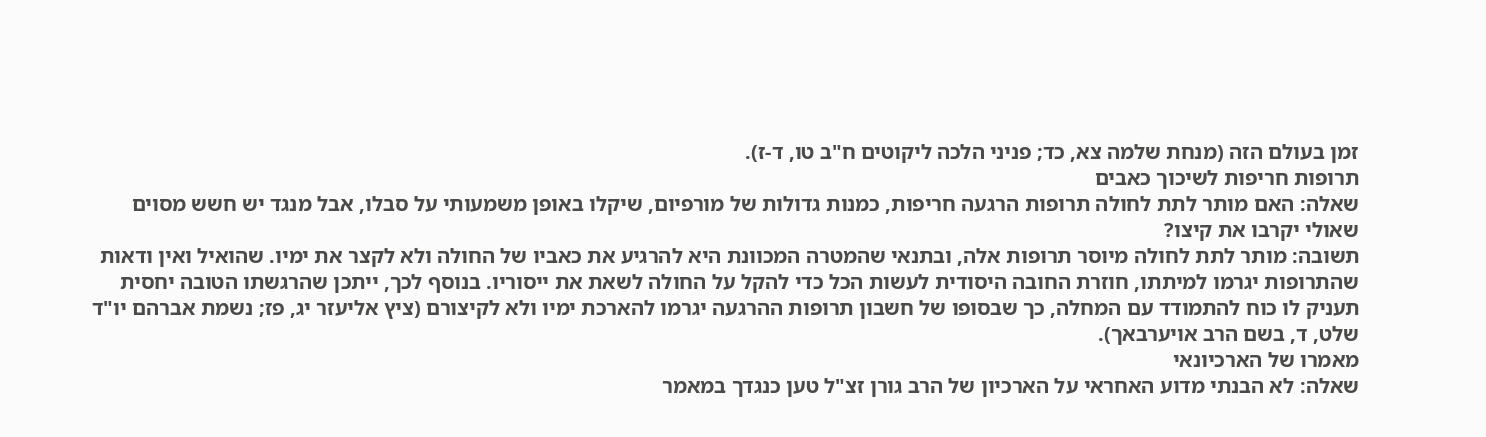זמן בעולם הזה (מנחת שלמה צא, כד; פניני הלכה ליקוטים ח"ב טו, ד-ז).
תרופות חריפות לשיכוך כאבים
שאלה: האם מותר לתת לחולה תרופות הרגעה חריפות, כמנות גדולות של מורפיום, שיקלו באופן משמעותי על סבלו, אבל מנגד יש חשש מסוים שאולי יקרבו את קיצו?
תשובה: מותר לתת לחולה מיוסר תרופות אלה, ובתנאי שהמטרה המכוונת היא להרגיע את כאביו של החולה ולא לקצר את ימיו. שהואיל ואין ודאות שהתרופות יגרמו למיתתו, חוזרת החובה היסודית לעשות הכל כדי להקל על החולה לשאת את ייסוריו. בנוסף לכך, ייתכן שהרגשתו הטובה יחסית תעניק לו כוח להתמודד עם המחלה, כך שבסופו של חשבון תרופות ההרגעה יגרמו להארכת ימיו ולא לקיצורם (ציץ אליעזר יג, פז; נשמת אברהם יו"ד שלט, ד, בשם הרב אויערבאך).
מאמרו של הארכיונאי
שאלה: לא הבנתי מדוע האחראי על הארכיון של הרב גורן זצ"ל טען כנגדך במאמר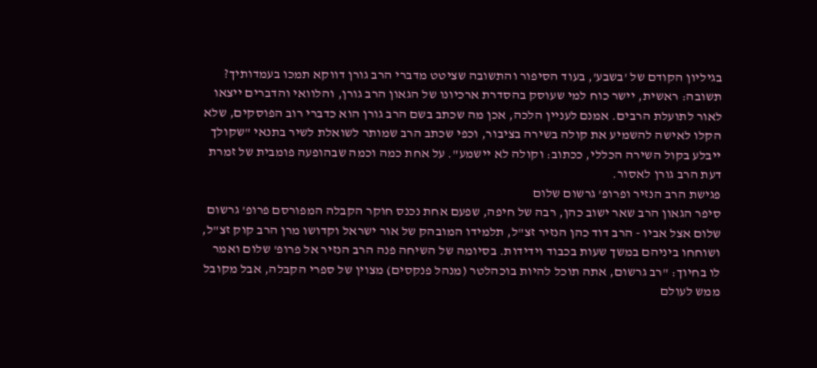בגיליון הקודם של 'בשבע', בעוד הסיפור והתשובה שציטט מדברי הרב גורן דווקא תמכו בעמדותיך?
תשובה: ראשית, יישר כוח למי שעוסק בהסדרת ארכיונו של הגאון הרב גורן, והלוואי והדברים ייצאו לאור לתועלת הרבים. אמנם לעניין הלכה, אכן מה שכתב בשם הרב גורן הוא כדברי רוב הפוסקים, שלא הקלו לאישה להשמיע את קולה בשירה בציבור, וכפי שכתב הרב שמותר לשואלת לשיר בתנאי "שקולך ייבלע בקול השירה הכללי, ככתוב: וקולה לא יישמע". על אחת כמה וכמה שבהופעה פומבית של זמרת דעת הרב גורן לאסור.
פגישת הרב הנזיר ופרופ' גרשום שלום
סיפר הגאון הרב שאר ישוב כהן, רבה של חיפה, שפעם אחת נכנס חוקר הקבלה המפורסם פרופ' גרשום שלום אצל אביו - הרב דוד כהן הנזיר זצ"ל, תלמידו המובהק של אור ישראל וקדושו מרן הרב קוק זצ"ל, ושוחחו ביניהם במשך שעות בכבוד וידידות. בסיומה של השיחה פנה הרב הנזיר אל פרופ' שלום ואמר לו בחיוך: "רב גרשום, אתה תוכל להיות בוכהלטר (מנהל פנקסים) מצוין של ספרי הקבלה, אבל מקובל ממש לעולם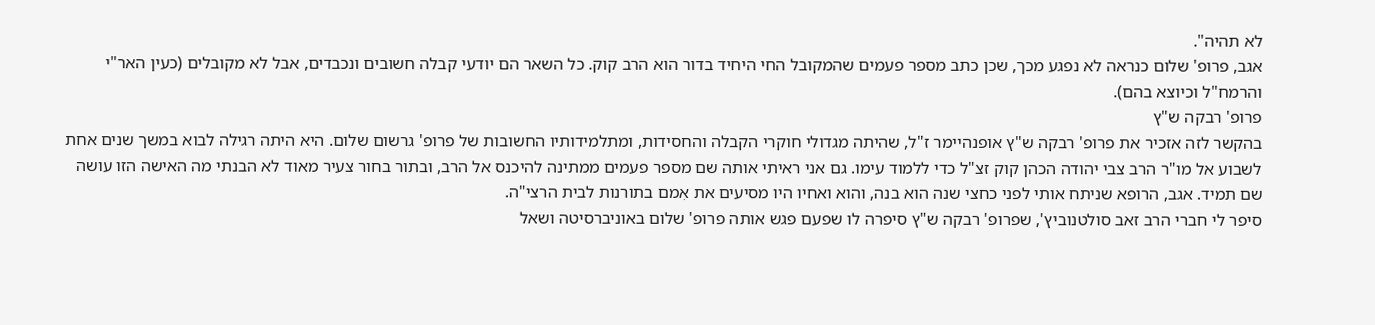לא תהיה".
אגב, פרופ' שלום כנראה לא נפגע מכך, שכן כתב מספר פעמים שהמקובל החי היחיד בדור הוא הרב קוק. כל השאר הם יודעי קבלה חשובים ונכבדים, אבל לא מקובלים (כעין האר"י והרמח"ל וכיוצא בהם).
פרופ' רבקה ש"ץ
בהקשר לזה אזכיר את פרופ' רבקה ש"ץ אופנהיימר ז"ל, שהיתה מגדולי חוקרי הקבלה והחסידות, ומתלמידותיו החשובות של פרופ' גרשום שלום. היא היתה רגילה לבוא במשך שנים אחת לשבוע אל מו"ר הרב צבי יהודה הכהן קוק זצ"ל כדי ללמוד עימו. גם אני ראיתי אותה שם מספר פעמים ממתינה להיכנס אל הרב, ובתור בחור צעיר מאוד לא הבנתי מה האישה הזו עושה שם תמיד. אגב, הרופא שניתח אותי לפני כחצי שנה הוא בנה, והוא ואחיו היו מסיעים את אִמם בתורנות לבית הרצי"ה.
סיפר לי חברי הרב זאב סולטנוביץ', שפרופ' רבקה ש"ץ סיפרה לו שפעם פגש אותה פרופ' שלום באוניברסיטה ושאל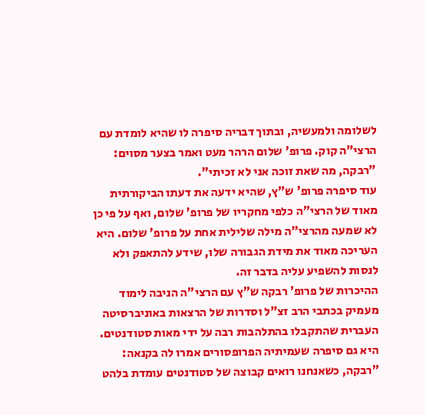לשלומה ולמעשיה, ובתוך דבריה סיפרה לו שהיא לומדת עם הרצי"ה קוק. פרופ' שלום הרהר מעט ואמר בצער מסוים: "רבקה, מה שאת זוכה אני לא זכיתי".
עוד סיפרה פרופ' ש"ץ, שהיא ידעה את דעתו הביקורתית מאוד של הרצי"ה כלפי מחקריו של פרופ' שלום, ואף על פי כן לא שמעה מהרצי"ה מילה שלילית אחת על פרופ' שלום. היא העריכה מאוד את מידת הגבורה שלו, שידע להתאפק ולא לנסות להשפיע עליה בדבר זה.
ההיכרות של פרופ' רבקה ש"ץ עם הרצי"ה הניבה לימוד מעמיק בכתבי הרב זצ"ל וסדרות של הרצאות באוניברסיטה העברית שהתקבלו בהתלהבות רבה על ידי מאות סטודנטים. היא גם סיפרה שעמיתיה הפרופסורים אמרו לה בקנאה: "רבקה, כשאנחנו רואים קבוצה של סטודנטים עומדת בלהט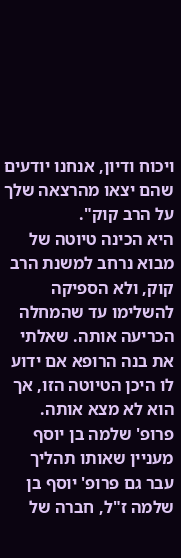ויכוח ודיון, אנחנו יודעים שהם יצאו מהרצאה שלך על הרב קוק".
היא הכינה טיוטה של מבוא נרחב למשנת הרב קוק, ולא הספיקה להשלימו עד שהמחלה הכריעה אותה. שאלתי את בנה הרופא אם ידוע לו היכן הטיוטה הזו, אך הוא לא מצא אותה.
פרופ' שלמה בן יוסף
מעניין שאותו תהליך עבר גם פרופ' יוסף בן שלמה ז"ל, חברה של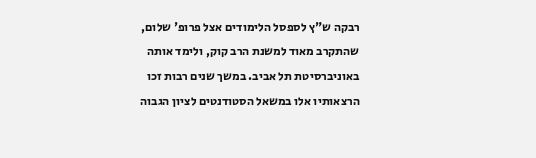רבקה ש"ץ לספסל הלימודים אצל פרופ' שלום, שהתקרב מאוד למשנת הרב קוק, ולימד אותה באוניברסיטת תל אביב. במשך שנים רבות זכו הרצאותיו אלו במשאל הסטודנטים לציון הגבוה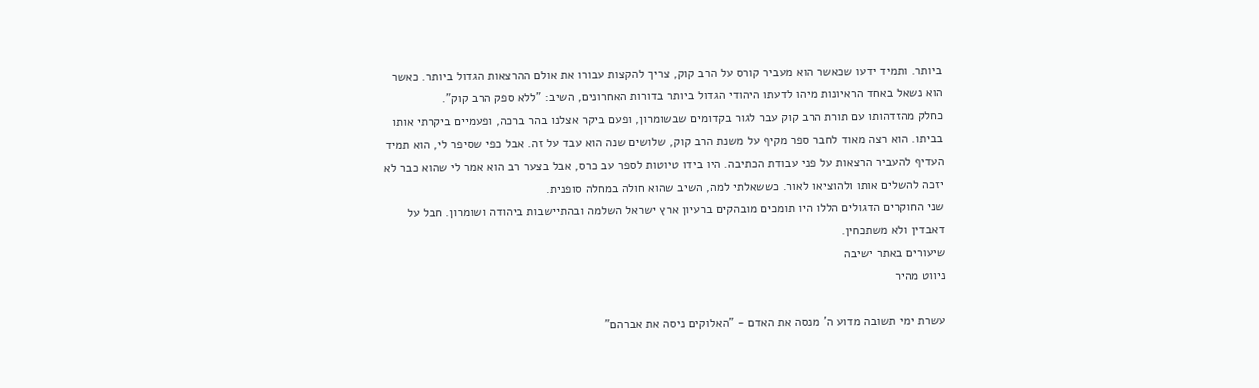ביותר. ותמיד ידעו שכאשר הוא מעביר קורס על הרב קוק, צריך להקצות עבורו את אולם ההרצאות הגדול ביותר. כאשר הוא נשאל באחד הראיונות מיהו לדעתו היהודי הגדול ביותר בדורות האחרונים, השיב: "ללא ספק הרב קוק".
כחלק מהזדהותו עם תורת הרב קוק עבר לגור בקדומים שבשומרון, ופעם ביקר אצלנו בהר ברכה, ופעמיים ביקרתי אותו בביתו. הוא רצה מאוד לחבר ספר מקיף על משנת הרב קוק, שלושים שנה הוא עבד על זה. אבל כפי שסיפר לי, הוא תמיד העדיף להעביר הרצאות על פני עבודת הכתיבה. היו בידו טיוטות לספר עב כרס, אבל בצער רב הוא אמר לי שהוא כבר לא יזכה להשלים אותו ולהוציאו לאור. כששאלתי למה, השיב שהוא חולה במחלה סופנית.
שני החוקרים הדגולים הללו היו תומכים מובהקים ברעיון ארץ ישראל השלמה ובהתיישבות ביהודה ושומרון. חבל על דאבדין ולא משתכחין.
שיעורים באתר ישיבה
ניווט מהיר

עשרת ימי תשובה מדוע ה' מנסה את האדם - "האלוקים ניסה את אברהם"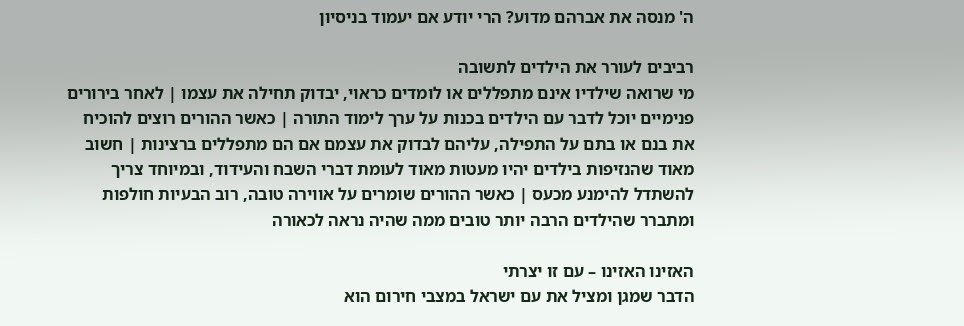ה' מנסה את אברהם מדוע? הרי יודע אם יעמוד בניסיון

רביבים לעורר את הילדים לתשובה
מי שרואה שילדיו אינם מתפללים או לומדים כראוי, יבדוק תחילה את עצמו | לאחר בירורים פנימיים יוכל לדבר עם הילדים בכנות על ערך לימוד התורה | כאשר ההורים רוצים להוכיח את בנם או בתם על התפילה, עליהם לבדוק את עצמם אם הם מתפללים ברצינות | חשוב מאוד שהנזיפות בילדים יהיו מעטות מאוד לעומת דברי השבח והעידוד, ובמיוחד צריך להשתדל להימנע מכעס | כאשר ההורים שומרים על אווירה טובה, רוב הבעיות חולפות ומתברר שהילדים הרבה יותר טובים ממה שהיה נראה לכאורה

האזינו האזינו – עם זו יצרתי
הדבר שמגן ומציל את עם ישראל במצבי חירום הוא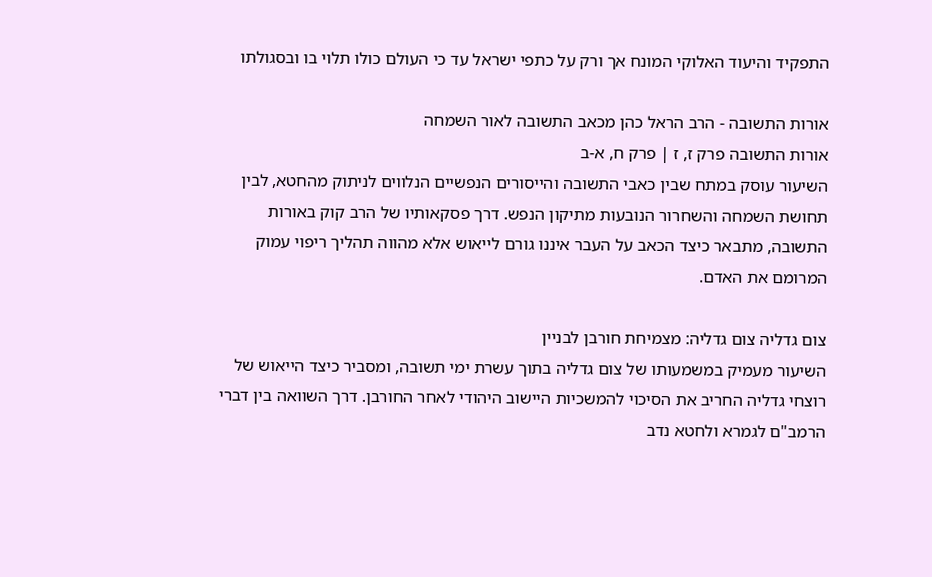התפקיד והיעוד האלוקי המונח אך ורק על כתפי ישראל עד כי העולם כולו תלוי בו ובסגולתו

אורות התשובה - הרב הראל כהן מכאב התשובה לאור השמחה
אורות התשובה פרק ז, ז | פרק ח, א-ב
השיעור עוסק במתח שבין כאבי התשובה והייסורים הנפשיים הנלווים לניתוק מהחטא, לבין תחושת השמחה והשחרור הנובעות מתיקון הנפש. דרך פסקאותיו של הרב קוק באורות התשובה, מתבאר כיצד הכאב על העבר איננו גורם לייאוש אלא מהווה תהליך ריפוי עמוק המרומם את האדם.

צום גדליה צום גדליה: מצמיחת חורבן לבניין
השיעור מעמיק במשמעותו של צום גדליה בתוך עשרת ימי תשובה, ומסביר כיצד הייאוש של רוצחי גדליה החריב את הסיכוי להמשכיות היישוב היהודי לאחר החורבן. דרך השוואה בין דברי הרמב"ם לגמרא ולחטא נדב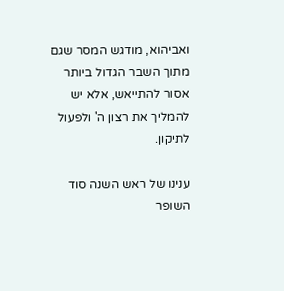ואביהוא, מודגש המסר שגם מתוך השבר הגדול ביותר אסור להתייאש, אלא יש להמליך את רצון ה' ולפעול לתיקון.

ענינו של ראש השנה סוד השופר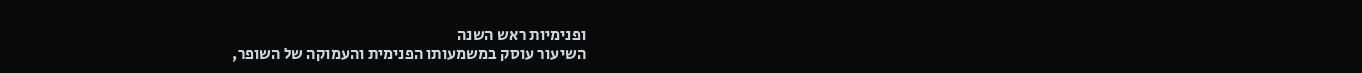ופנימיות ראש השנה
השיעור עוסק במשמעותו הפנימית והעמוקה של השופר,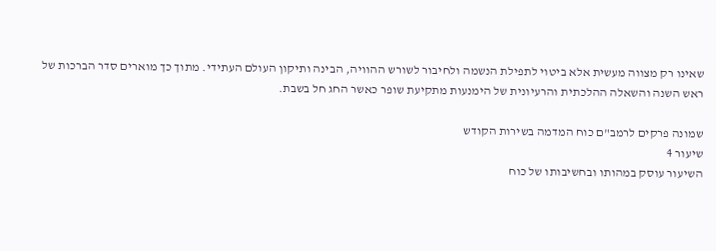שאינו רק מצווה מעשית אלא ביטוי לתפילת הנשמה ולחיבור לשורש ההוויה, הבינה ותיקון העולם העתידי. מתוך כך מוארים סדר הברכות של ראש השנה והשאלה ההלכתית והרעיונית של הימנעות מתקיעת שופר כאשר החג חל בשבת.

שמונה פרקים לרמב"ם כוח המדמה בשירות הקודש
שיעור 4
השיעור עוסק במהותו ובחשיבותו של כוח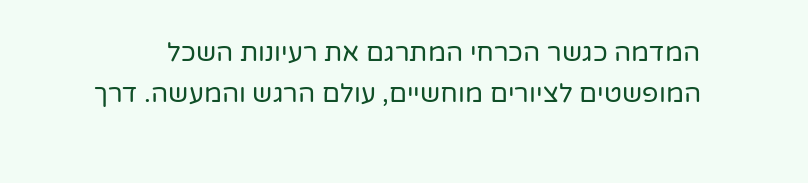המדמה כגשר הכרחי המתרגם את רעיונות השכל המופשטים לציורים מוחשיים, עולם הרגש והמעשה. דרך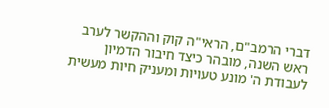דברי הרמב"ם, הראי"ה קוק וההקשר לערב ראש השנה, מובהר כיצד חיבור הדמיון לעבודת ה' מונע טעויות ומעניק חיות מעשית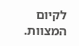לקיום המצוות.